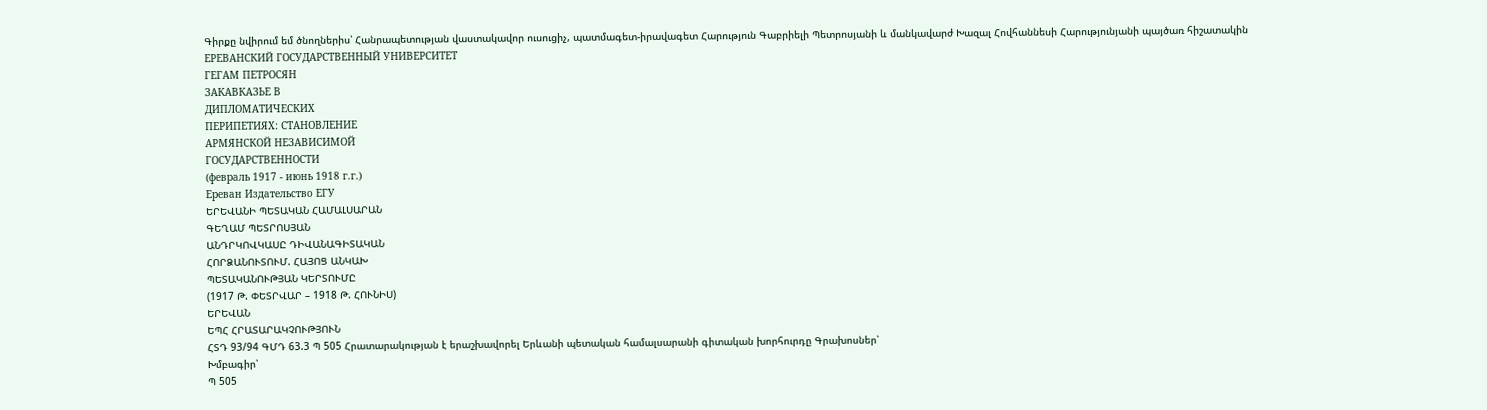Գիրքը նվիրում եմ ծնողներիս՝ Հանրապետության վաստակավոր ուսուցիչ, պատմագետ-իրավագետ Հարություն Գաբրիելի Պետրոսյանի և մանկավարժ Խազալ Հովհաննեսի Հարությունյանի պայծառ հիշատակին
ЕРЕВАНСКИЙ ГОСУДАРСТВЕННЫЙ УНИВЕРСИТЕТ
ГЕГАМ ПЕТРОСЯН
ЗАКАВКАЗЬЕ В
ДИПЛОМАТИЧЕСКИХ
ПЕРИПЕТИЯХ: СТАНОВЛЕНИЕ
АРМЯНСКОЙ НЕЗАВИСИМОЙ
ГОСУДАРСТВЕННОСТИ
(февраль 1917 - июнь 1918 г.г.)
Ереван Издательство ЕГУ
ԵՐԵՎԱՆԻ ՊԵՏԱԿԱՆ ՀԱՄԱԼՍԱՐԱՆ
ԳԵՂԱՄ ՊԵՏՐՈՍՅԱՆ
ԱՆԴՐԿՈՎԿԱՍԸ ԴԻՎԱՆԱԳԻՏԱԿԱՆ
ՀՈՐՁԱՆՈՒՏՈՒՄ. ՀԱՅՈՑ ԱՆԿԱԽ
ՊԵՏԱԿԱՆՈՒԹՅԱՆ ԿԵՐՏՈՒՄԸ
(1917 Թ. ՓԵՏՐՎԱՐ – 1918 Թ. ՀՈՒՆԻՍ)
ԵՐԵՎԱՆ
ԵՊՀ ՀՐԱՏԱՐԱԿՉՈՒԹՅՈՒՆ
ՀՏԴ 93/94 ԳՄԴ 63.3 Պ 505 Հրատարակության է երաշխավորել Երևանի պետական համալսարանի գիտական խորհուրդը Գրախոսներ՝
Խմբագիր՝
Պ 505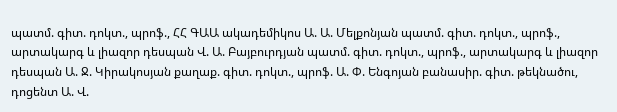պատմ. գիտ. դոկտ., պրոֆ., ՀՀ ԳԱԱ ակադեմիկոս Ա. Ա. Մելքոնյան պատմ. գիտ. դոկտ., պրոֆ., արտակարգ և լիազոր դեսպան Վ. Ա. Բայբուրդյան պատմ. գիտ. դոկտ., պրոֆ., արտակարգ և լիազոր դեսպան Ա. Ջ. Կիրակոսյան քաղաք. գիտ. դոկտ., պրոֆ. Ա. Փ. Ենգոյան բանասիր. գիտ. թեկնածու, դոցենտ Ա. Վ.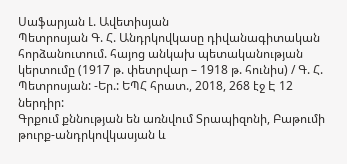Սաֆարյան Լ. Ավետիսյան
Պետրոսյան Գ. Հ. Անդրկովկասը դիվանագիտական հորձանուտում. հայոց անկախ պետականության կերտումը (1917 թ. փետրվար – 1918 թ. հունիս) / Գ. Հ. Պետրոսյան: -Եր.: ԵՊՀ հրատ., 2018, 268 էջ Է 12 ներդիր:
Գրքում քննության են առնվում Տրապիզոնի, Բաթումի թուրք-անդրկովկասյան և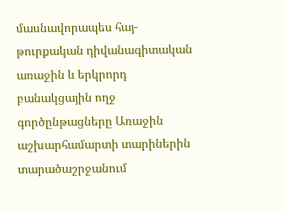մասնավորապես հայ-թուրքական դիվանագիտական առաջին և երկրորդ բանակցային ողջ գործընթացները Առաջին աշխարհամարտի տարիներին տարածաշրջանում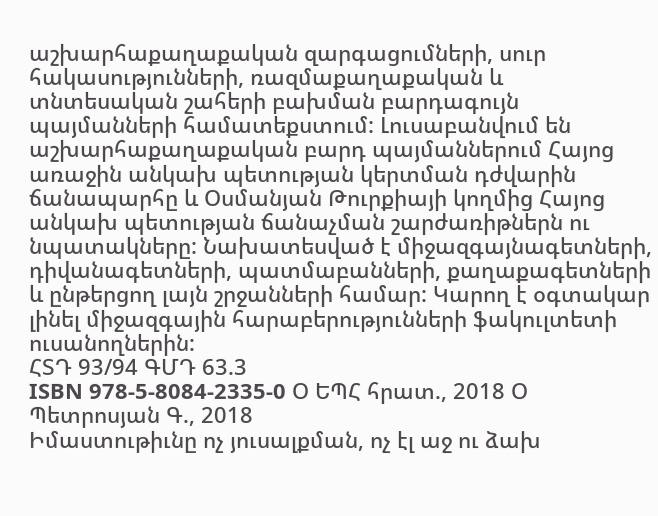աշխարհաքաղաքական զարգացումների, սուր հակասությունների, ռազմաքաղաքական և տնտեսական շահերի բախման բարդագույն պայմանների համատեքստում: Լուսաբանվում են աշխարհաքաղաքական բարդ պայմաններում Հայոց առաջին անկախ պետության կերտման դժվարին ճանապարհը և Օսմանյան Թուրքիայի կողմից Հայոց անկախ պետության ճանաչման շարժառիթներն ու նպատակները: Նախատեսված է միջազգայնագետների, դիվանագետների, պատմաբանների, քաղաքագետների և ընթերցող լայն շրջանների համար: Կարող է օգտակար լինել միջազգային հարաբերությունների ֆակուլտետի ուսանողներին:
ՀՏԴ 93/94 ԳՄԴ 63.3
ISBN 978-5-8084-2335-0 Օ ԵՊՀ հրատ., 2018 Օ Պետրոսյան Գ., 2018
Իմաստութիւնը ոչ յուսալքման, ոչ էլ աջ ու ձախ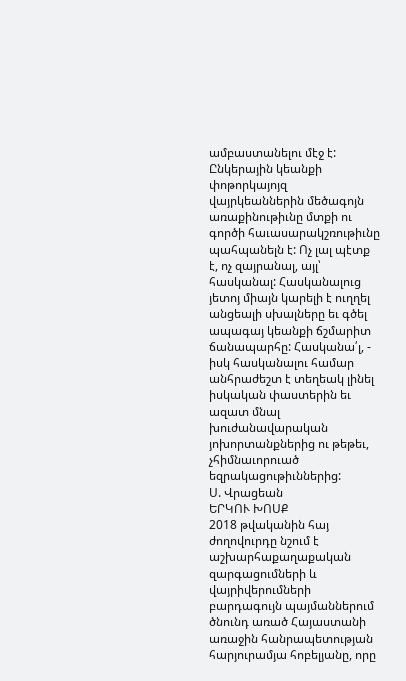ամբաստանելու մէջ է: Ընկերային կեանքի փոթորկայոյզ վայրկեաններին մեծագոյն առաքինութիւնը մտքի ու գործի հաւասարակշռութիւնը պահպանելն է: Ոչ լալ պէտք է, ոչ զայրանալ, այլ՝ հասկանալ: Հասկանալուց յետոյ միայն կարելի է ուղղել անցեալի սխալները եւ գծել ապագայ կեանքի ճշմարիտ ճանապարհը: Հասկանա՛լ, - իսկ հասկանալու համար անհրաժեշտ է տեղեակ լինել իսկական փաստերին եւ ազատ մնալ խուժանավարական յոխորտանքներից ու թեթեւ, չհիմնաւորուած եզրակացութիւններից:
Ս. Վրացեան
ԵՐԿՈՒ ԽՈՍՔ
2018 թվականին հայ ժողովուրդը նշում է աշխարհաքաղաքական զարգացումների և վայրիվերումների բարդագույն պայմաններում ծնունդ առած Հայաստանի առաջին հանրապետության հարյուրամյա հոբելյանը, որը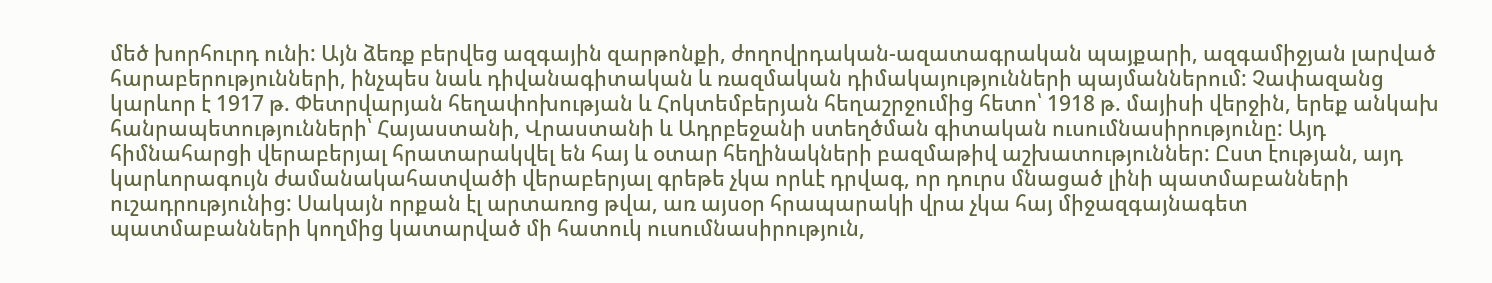մեծ խորհուրդ ունի: Այն ձեռք բերվեց ազգային զարթոնքի, ժողովրդական-ազատագրական պայքարի, ազգամիջյան լարված հարաբերությունների, ինչպես նաև դիվանագիտական և ռազմական դիմակայությունների պայմաններում: Չափազանց կարևոր է 1917 թ. Փետրվարյան հեղափոխության և Հոկտեմբերյան հեղաշրջումից հետո՝ 1918 թ. մայիսի վերջին, երեք անկախ հանրապետությունների՝ Հայաստանի, Վրաստանի և Ադրբեջանի ստեղծման գիտական ուսումնասիրությունը: Այդ հիմնահարցի վերաբերյալ հրատարակվել են հայ և օտար հեղինակների բազմաթիվ աշխատություններ: Ըստ էության, այդ կարևորագույն ժամանակահատվածի վերաբերյալ գրեթե չկա որևէ դրվագ, որ դուրս մնացած լինի պատմաբանների ուշադրությունից: Սակայն որքան էլ արտառոց թվա, առ այսօր հրապարակի վրա չկա հայ միջազգայնագետ պատմաբանների կողմից կատարված մի հատուկ ուսումնասիրություն,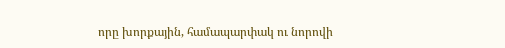որը խորքային, համապարփակ ու նորովի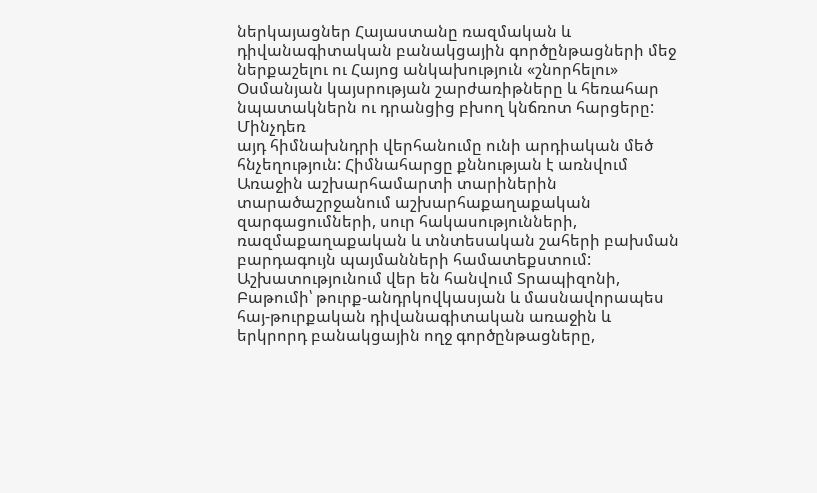ներկայացներ Հայաստանը ռազմական և դիվանագիտական բանակցային գործընթացների մեջ ներքաշելու ու Հայոց անկախություն «շնորհելու» Օսմանյան կայսրության շարժառիթները և հեռահար նպատակներն ու դրանցից բխող կնճռոտ հարցերը: Մինչդեռ
այդ հիմնախնդրի վերհանումը ունի արդիական մեծ հնչեղություն: Հիմնահարցը քննության է առնվում Առաջին աշխարհամարտի տարիներին տարածաշրջանում աշխարհաքաղաքական զարգացումների, սուր հակասությունների, ռազմաքաղաքական և տնտեսական շահերի բախման բարդագույն պայմանների համատեքստում: Աշխատությունում վեր են հանվում Տրապիզոնի, Բաթումի՝ թուրք-անդրկովկասյան և մասնավորապես հայ-թուրքական դիվանագիտական առաջին և երկրորդ բանակցային ողջ գործընթացները,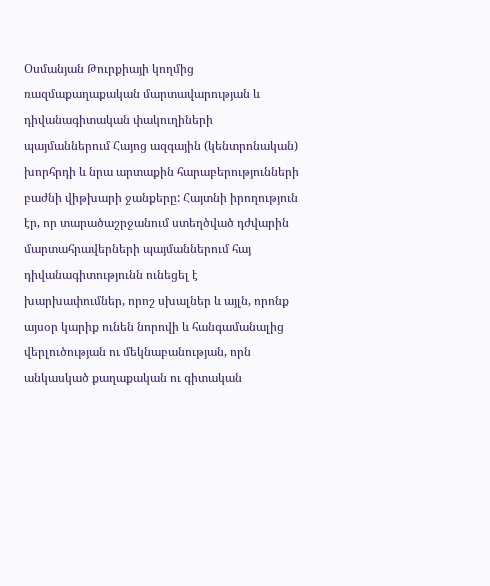Օսմանյան Թուրքիայի կողմից ռազմաքաղաքական մարտավարության և դիվանագիտական փակուղիների պայմաններում Հայոց ազգային (կենտրոնական) խորհրդի և նրա արտաքին հարաբերությունների բաժնի վիթխարի ջանքերը: Հայտնի իրողություն էր, որ տարածաշրջանում ստեղծված դժվարին մարտահրավերների պայմաններում հայ դիվանագիտությունն ունեցել է խարխափումներ, որոշ սխալներ և այլն, որոնք այսօր կարիք ունեն նորովի և հանգամանալից վերլուծության ու մեկնաբանության, որն անկասկած քաղաքական ու գիտական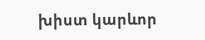խիստ կարևոր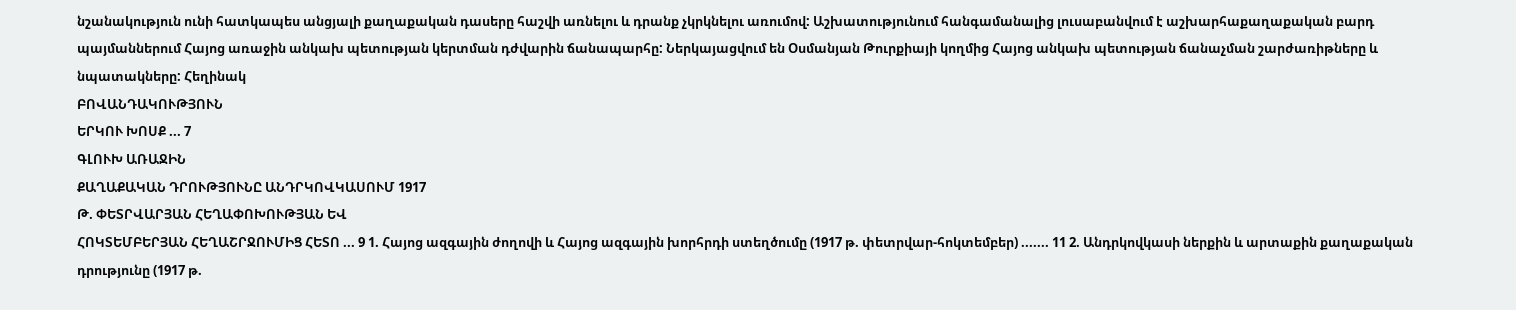նշանակություն ունի հատկապես անցյալի քաղաքական դասերը հաշվի առնելու և դրանք չկրկնելու առումով: Աշխատությունում հանգամանալից լուսաբանվում է աշխարհաքաղաքական բարդ պայմաններում Հայոց առաջին անկախ պետության կերտման դժվարին ճանապարհը: Ներկայացվում են Օսմանյան Թուրքիայի կողմից Հայոց անկախ պետության ճանաչման շարժառիթները և նպատակները: Հեղինակ
ԲՈՎԱՆԴԱԿՈՒԹՅՈՒՆ
ԵՐԿՈՒ ԽՈՍՔ ... 7
ԳԼՈՒԽ ԱՌԱՋԻՆ
ՔԱՂԱՔԱԿԱՆ ԴՐՈՒԹՅՈՒՆԸ ԱՆԴՐԿՈՎԿԱՍՈՒՄ 1917
Թ. ՓԵՏՐՎԱՐՅԱՆ ՀԵՂԱՓՈԽՈՒԹՅԱՆ ԵՎ
ՀՈԿՏԵՄԲԵՐՅԱՆ ՀԵՂԱՇՐՋՈՒՄԻՑ ՀԵՏՈ ... 9 1. Հայոց ազգային ժողովի և Հայոց ազգային խորհրդի ստեղծումը (1917 թ. փետրվար-հոկտեմբեր) ....... 11 2. Անդրկովկասի ներքին և արտաքին քաղաքական դրությունը (1917 թ.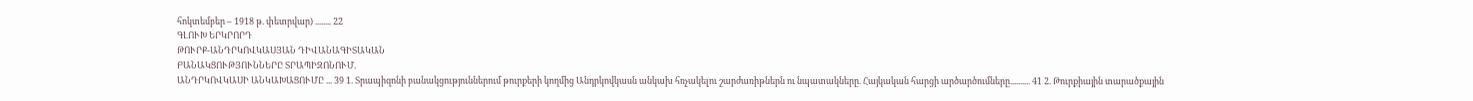հոկտեմբեր – 1918 թ. փետրվար) ........ 22
ԳԼՈՒԽ ԵՐԿՐՈՐԴ
ԹՈՒՐՔ-ԱՆԴՐԿՈՎԿԱՍՅԱՆ ԴԻՎԱՆԱԳԻՏԱԿԱՆ
ԲԱՆԱԿՑՈՒԹՅՈՒՆՆԵՐԸ ՏՐԱՊԻԶՈՆՈՒՄ.
ԱՆԴՐԿՈՎԿԱՍԻ ԱՆԿԱԽԱՑՈՒՄԸ ... 39 1. Տրապիզոնի բանակցություններում թուրքերի կողմից Անդրկովկասն անկախ հռչակելու շարժառիթներն ու նպատակները. Հայկական հարցի արծարծումները.......... 41 2. Թուրքիային տարածքային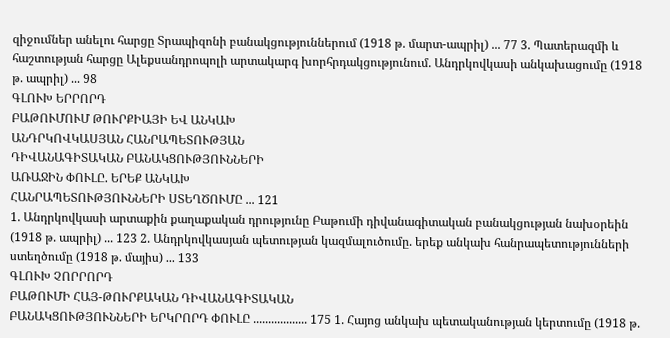զիջումներ անելու հարցը Տրապիզոնի բանակցություններում (1918 թ. մարտ-ապրիլ) ... 77 3. Պատերազմի և հաշտության հարցը Ալեքսանդրոպոլի արտակարգ խորհրդակցությունում. Անդրկովկասի անկախացումը (1918 թ. ապրիլ) ... 98
ԳԼՈՒԽ ԵՐՐՈՐԴ
ԲԱԹՈՒՄՈՒՄ ԹՈՒՐՔԻԱՅԻ ԵՎ ԱՆԿԱԽ
ԱՆԴՐԿՈՎԿԱՍՅԱՆ ՀԱՆՐԱՊԵՏՈՒԹՅԱՆ
ԴԻՎԱՆԱԳԻՏԱԿԱՆ ԲԱՆԱԿՑՈՒԹՅՈՒՆՆԵՐԻ
ԱՌԱՋԻՆ ՓՈՒԼԸ. ԵՐԵՔ ԱՆԿԱԽ
ՀԱՆՐԱՊԵՏՈՒԹՅՈՒՆՆԵՐԻ ՍՏԵՂԾՈՒՄԸ ... 121
1. Անդրկովկասի արտաքին քաղաքական դրությունը Բաթումի դիվանագիտական բանակցության նախօրեին (1918 թ. ապրիլ) ... 123 2. Անդրկովկասյան պետության կազմալուծումը. երեք անկախ հանրապետությունների ստեղծումը (1918 թ. մայիս) ... 133
ԳԼՈՒԽ ՉՈՐՐՈՐԴ
ԲԱԹՈՒՄԻ ՀԱՅ-ԹՈՒՐՔԱԿԱՆ ԴԻՎԱՆԱԳԻՏԱԿԱՆ
ԲԱՆԱԿՑՈՒԹՅՈՒՆՆԵՐԻ ԵՐԿՐՈՐԴ ՓՈՒԼԸ .................. 175 1. Հայոց անկախ պետականության կերտումը (1918 թ.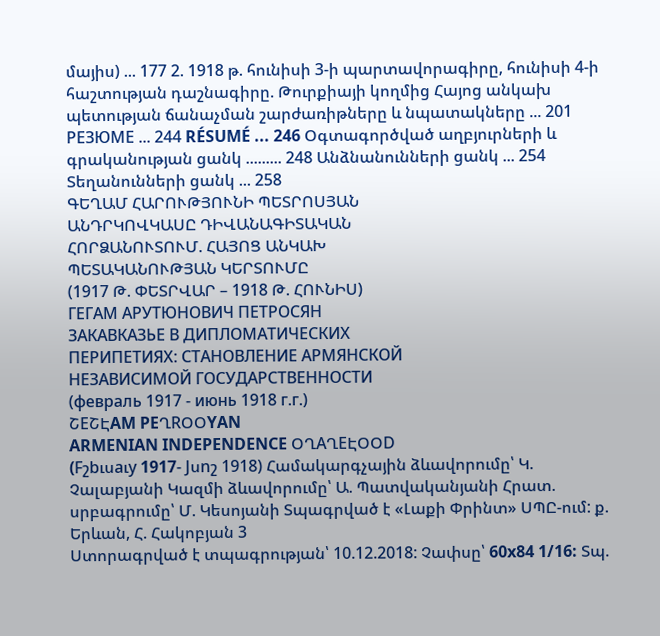մայիս) ... 177 2. 1918 թ. հունիսի 3-ի պարտավորագիրը, հունիսի 4-ի հաշտության դաշնագիրը. Թուրքիայի կողմից Հայոց անկախ պետության ճանաչման շարժառիթները և նպատակները ... 201 РЕЗЮМЕ ... 244 RÉSUMÉ ... 246 Օգտագործված աղբյուրների և գրականության ցանկ ......... 248 Անձնանունների ցանկ ... 254 Տեղանունների ցանկ ... 258
ԳԵՂԱՄ ՀԱՐՈՒԹՅՈՒՆԻ ՊԵՏՐՈՍՅԱՆ
ԱՆԴՐԿՈՎԿԱՍԸ ԴԻՎԱՆԱԳԻՏԱԿԱՆ
ՀՈՐՁԱՆՈՒՏՈՒՄ. ՀԱՅՈՑ ԱՆԿԱԽ
ՊԵՏԱԿԱՆՈՒԹՅԱՆ ԿԵՐՏՈՒՄԸ
(1917 Թ. ՓԵՏՐՎԱՐ – 1918 Թ. ՀՈՒՆԻՍ)
ГЕГАМ АРУТЮНОВИЧ ПЕТРОСЯН
ЗАКАВКАЗЬЕ В ДИПЛОМАТИЧЕСКИХ
ПЕРИПЕТИЯХ: СТАНОВЛЕНИЕ АРМЯНСКОЙ
НЕЗАВИСИМОЙ ГОСУДАРСТВЕННОСТИ
(февраль 1917 - июнь 1918 г.г.)
ՇEՇԷAM PEՂRՕՕYAN
ARMENIAN INDEPENDENCE ՕՂAՂEԷՕՕD
(Fշbւսaւy 1917- Jսnշ 1918) Համակարգչային ձևավորումը՝ Կ. Չալաբյանի Կազմի ձևավորումը՝ Ա. Պատվականյանի Հրատ. սրբագրումը՝ Մ. Կեսոյանի Տպագրված է «Լաքի Փրինտ» ՍՊԸ-ում: ք. Երևան, Հ. Հակոբյան 3
Ստորագրված է տպագրության՝ 10.12.2018: Չափսը՝ 60x84 1/16: Տպ.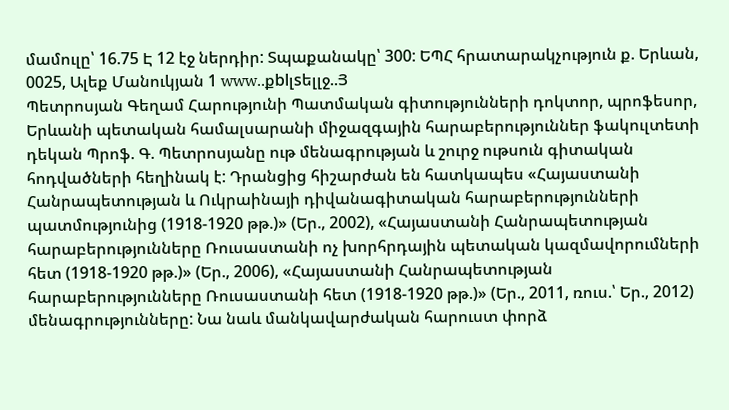մամուլը՝ 16.75 Է 12 էջ ներդիր: Տպաքանակը՝ 300: ԵՊՀ հրատարակչություն ք. Երևան, 0025, Ալեք Մանուկյան 1 www..քblլsելլջ..Յ
Պետրոսյան Գեղամ Հարությունի Պատմական գիտությունների դոկտոր, պրոֆեսոր, Երևանի պետական համալսարանի միջազգային հարաբերություններ ֆակուլտետի դեկան Պրոֆ. Գ. Պետրոսյանը ութ մենագրության և շուրջ ութսուն գիտական հոդվածների հեղինակ է: Դրանցից հիշարժան են հատկապես «Հայաստանի Հանրապետության և Ուկրաինայի դիվանագիտական հարաբերությունների պատմությունից (1918-1920 թթ.)» (Եր., 2002), «Հայաստանի Հանրապետության հարաբերությունները Ռուսաստանի ոչ խորհրդային պետական կազմավորումների հետ (1918-1920 թթ.)» (Եր., 2006), «Հայաստանի Հանրապետության հարաբերությունները Ռուսաստանի հետ (1918-1920 թթ.)» (Եր., 2011, ռուս.՝ Եր., 2012) մենագրությունները: Նա նաև մանկավարժական հարուստ փորձ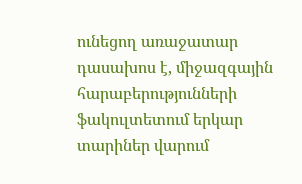ունեցող առաջատար դասախոս է, միջազգային հարաբերությունների ֆակուլտետում երկար տարիներ վարում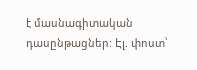է մասնագիտական դասընթացներ: Էլ. փոստ՝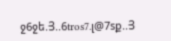ջ6ջե.Յ..6tros7.լ@7sք..Յ